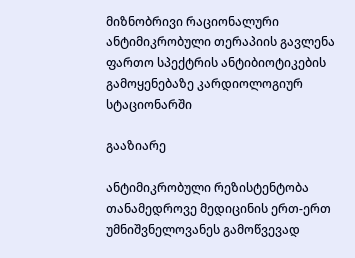მიზნობრივი რაციონალური ანტიმიკრობული თერაპიის გავლენა ფართო სპექტრის ანტიბიოტიკების გამოყენებაზე კარდიოლოგიურ სტაციონარში

გააზიარე

ანტიმიკრობული რეზისტენტობა თანამედროვე მედიცინის ერთ-ერთ უმნიშვნელოვანეს გამოწვევად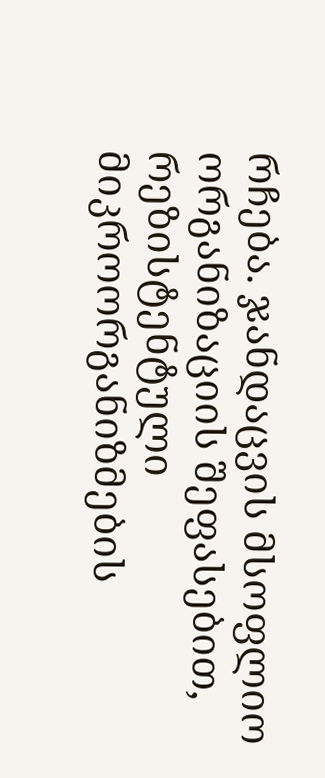რჩება. ჯანდაცვის მსოფლიო ორგანიზაციის შეფასებით, რეზისტენტული მიკროორგანიზმების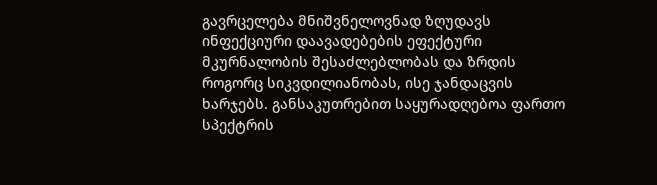გავრცელება მნიშვნელოვნად ზღუდავს ინფექციური დაავადებების ეფექტური მკურნალობის შესაძლებლობას და ზრდის როგორც სიკვდილიანობას, ისე ჯანდაცვის ხარჯებს. განსაკუთრებით საყურადღებოა ფართო სპექტრის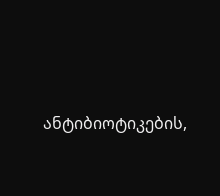ანტიბიოტიკების,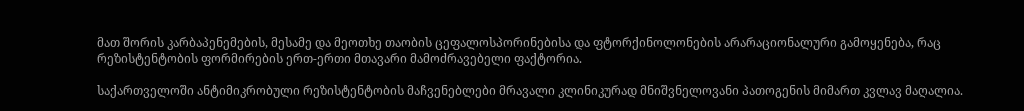მათ შორის კარბაპენემების, მესამე და მეოთხე თაობის ცეფალოსპორინებისა და ფტორქინოლონების არარაციონალური გამოყენება, რაც რეზისტენტობის ფორმირების ერთ-ერთი მთავარი მამოძრავებელი ფაქტორია.

საქართველოში ანტიმიკრობული რეზისტენტობის მაჩვენებლები მრავალი კლინიკურად მნიშვნელოვანი პათოგენის მიმართ კვლავ მაღალია.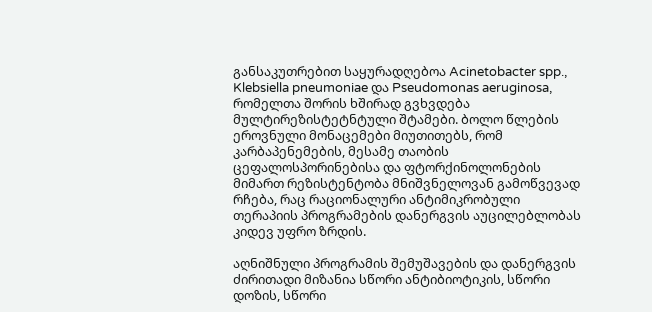განსაკუთრებით საყურადღებოა Acinetobacter spp., Klebsiella pneumoniae და Pseudomonas aeruginosa, რომელთა შორის ხშირად გვხვდება მულტირეზისტეტნტული შტამები. ბოლო წლების ეროვნული მონაცემები მიუთითებს, რომ კარბაპენემების, მესამე თაობის ცეფალოსპორინებისა და ფტორქინოლონების მიმართ რეზისტენტობა მნიშვნელოვან გამოწვევად რჩება, რაც რაციონალური ანტიმიკრობული თერაპიის პროგრამების დანერგვის აუცილებლობას კიდევ უფრო ზრდის.

აღნიშნული პროგრამის შემუშავების და დანერგვის ძირითადი მიზანია სწორი ანტიბიოტიკის, სწორი დოზის, სწორი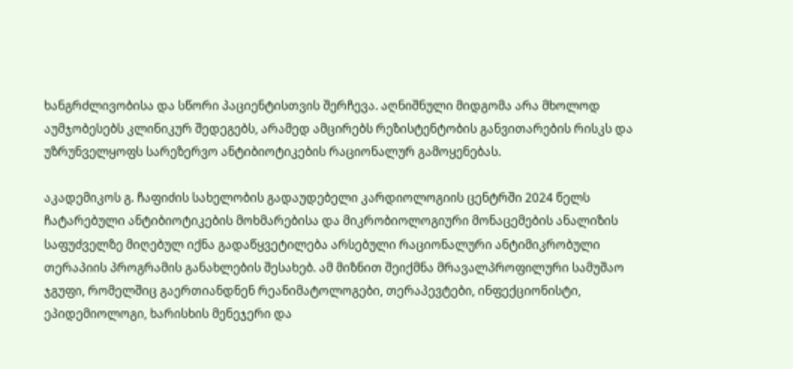ხანგრძლივობისა და სწორი პაციენტისთვის შერჩევა. აღნიშნული მიდგომა არა მხოლოდ აუმჯობესებს კლინიკურ შედეგებს, არამედ ამცირებს რეზისტენტობის განვითარების რისკს და უზრუნველყოფს სარეზერვო ანტიბიოტიკების რაციონალურ გამოყენებას.

აკადემიკოს გ. ჩაფიძის სახელობის გადაუდებელი კარდიოლოგიის ცენტრში 2024 წელს ჩატარებული ანტიბიოტიკების მოხმარებისა და მიკრობიოლოგიური მონაცემების ანალიზის საფუძველზე მიღებულ იქნა გადაწყვეტილება არსებული რაციონალური ანტიმიკრობული თერაპიის პროგრამის განახლების შესახებ. ამ მიზნით შეიქმნა მრავალპროფილური სამუშაო ჯგუფი, რომელშიც გაერთიანდნენ რეანიმატოლოგები, თერაპევტები, ინფექციონისტი, ეპიდემიოლოგი, ხარისხის მენეჯერი და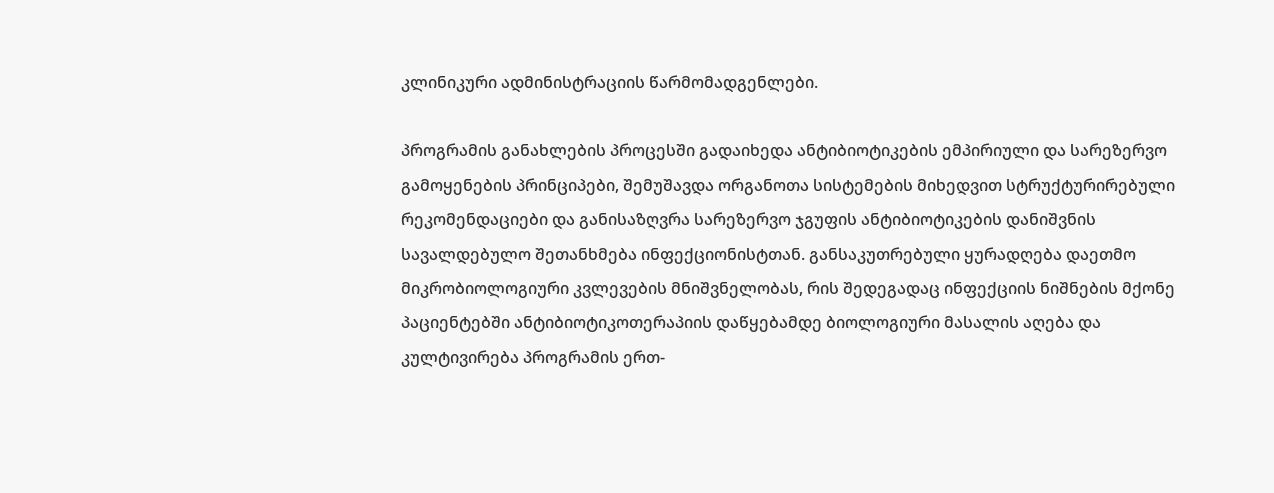კლინიკური ადმინისტრაციის წარმომადგენლები.

პროგრამის განახლების პროცესში გადაიხედა ანტიბიოტიკების ემპირიული და სარეზერვო გამოყენების პრინციპები, შემუშავდა ორგანოთა სისტემების მიხედვით სტრუქტურირებული რეკომენდაციები და განისაზღვრა სარეზერვო ჯგუფის ანტიბიოტიკების დანიშვნის სავალდებულო შეთანხმება ინფექციონისტთან. განსაკუთრებული ყურადღება დაეთმო მიკრობიოლოგიური კვლევების მნიშვნელობას, რის შედეგადაც ინფექციის ნიშნების მქონე პაციენტებში ანტიბიოტიკოთერაპიის დაწყებამდე ბიოლოგიური მასალის აღება და კულტივირება პროგრამის ერთ-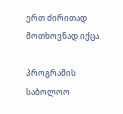ერთ ძირითად მოთხოვნად იქცა.

პროგრამის საბოლოო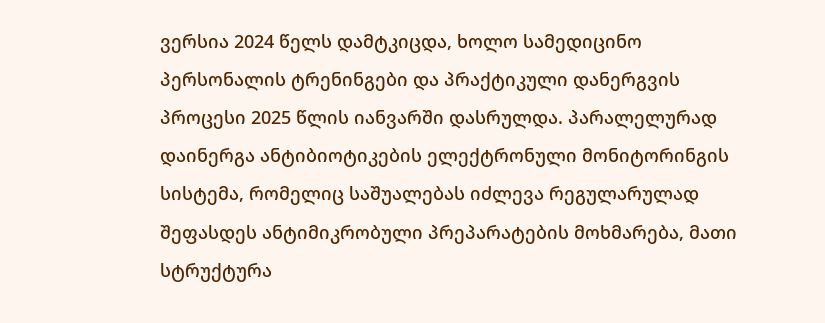ვერსია 2024 წელს დამტკიცდა, ხოლო სამედიცინო პერსონალის ტრენინგები და პრაქტიკული დანერგვის პროცესი 2025 წლის იანვარში დასრულდა. პარალელურად დაინერგა ანტიბიოტიკების ელექტრონული მონიტორინგის სისტემა, რომელიც საშუალებას იძლევა რეგულარულად შეფასდეს ანტიმიკრობული პრეპარატების მოხმარება, მათი სტრუქტურა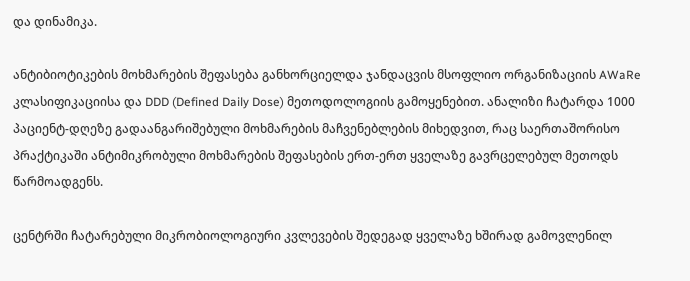და დინამიკა.

ანტიბიოტიკების მოხმარების შეფასება განხორციელდა ჯანდაცვის მსოფლიო ორგანიზაციის AWaRe კლასიფიკაციისა და DDD (Defined Daily Dose) მეთოდოლოგიის გამოყენებით. ანალიზი ჩატარდა 1000 პაციენტ-დღეზე გადაანგარიშებული მოხმარების მაჩვენებლების მიხედვით, რაც საერთაშორისო პრაქტიკაში ანტიმიკრობული მოხმარების შეფასების ერთ-ერთ ყველაზე გავრცელებულ მეთოდს წარმოადგენს.

ცენტრში ჩატარებული მიკრობიოლოგიური კვლევების შედეგად ყველაზე ხშირად გამოვლენილ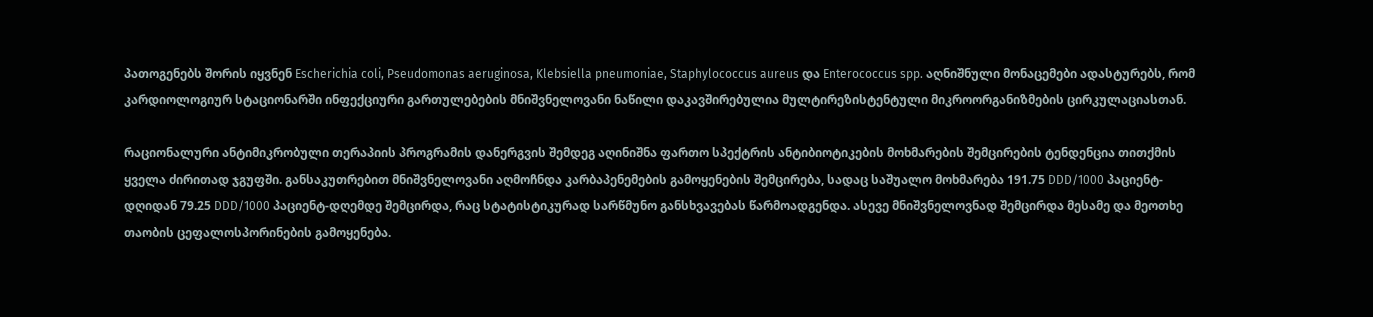პათოგენებს შორის იყვნენ Escherichia coli, Pseudomonas aeruginosa, Klebsiella pneumoniae, Staphylococcus aureus და Enterococcus spp. აღნიშნული მონაცემები ადასტურებს, რომ კარდიოლოგიურ სტაციონარში ინფექციური გართულებების მნიშვნელოვანი ნაწილი დაკავშირებულია მულტირეზისტენტული მიკროორგანიზმების ცირკულაციასთან.

რაციონალური ანტიმიკრობული თერაპიის პროგრამის დანერგვის შემდეგ აღინიშნა ფართო სპექტრის ანტიბიოტიკების მოხმარების შემცირების ტენდენცია თითქმის ყველა ძირითად ჯგუფში. განსაკუთრებით მნიშვნელოვანი აღმოჩნდა კარბაპენემების გამოყენების შემცირება, სადაც საშუალო მოხმარება 191.75 DDD/1000 პაციენტ-დღიდან 79.25 DDD/1000 პაციენტ-დღემდე შემცირდა, რაც სტატისტიკურად სარწმუნო განსხვავებას წარმოადგენდა. ასევე მნიშვნელოვნად შემცირდა მესამე და მეოთხე თაობის ცეფალოსპორინების გამოყენება.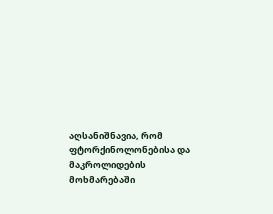აღსანიშნავია, რომ ფტორქინოლონებისა და მაკროლიდების მოხმარებაში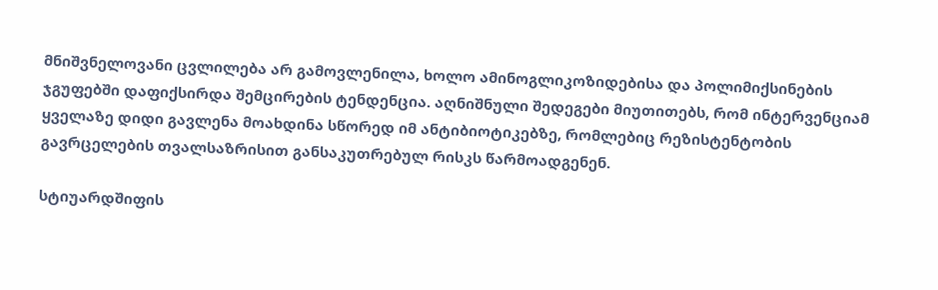მნიშვნელოვანი ცვლილება არ გამოვლენილა, ხოლო ამინოგლიკოზიდებისა და პოლიმიქსინების ჯგუფებში დაფიქსირდა შემცირების ტენდენცია. აღნიშნული შედეგები მიუთითებს, რომ ინტერვენციამ ყველაზე დიდი გავლენა მოახდინა სწორედ იმ ანტიბიოტიკებზე, რომლებიც რეზისტენტობის გავრცელების თვალსაზრისით განსაკუთრებულ რისკს წარმოადგენენ.

სტიუარდშიფის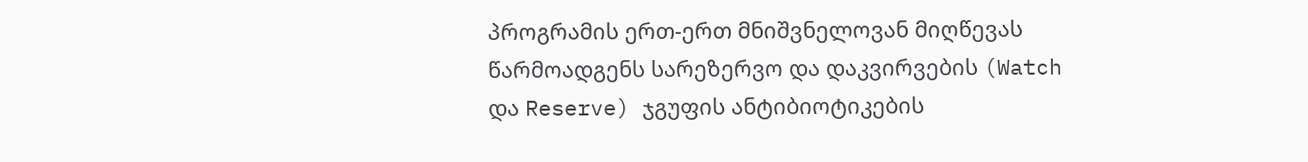პროგრამის ერთ-ერთ მნიშვნელოვან მიღწევას წარმოადგენს სარეზერვო და დაკვირვების (Watch და Reserve) ჯგუფის ანტიბიოტიკების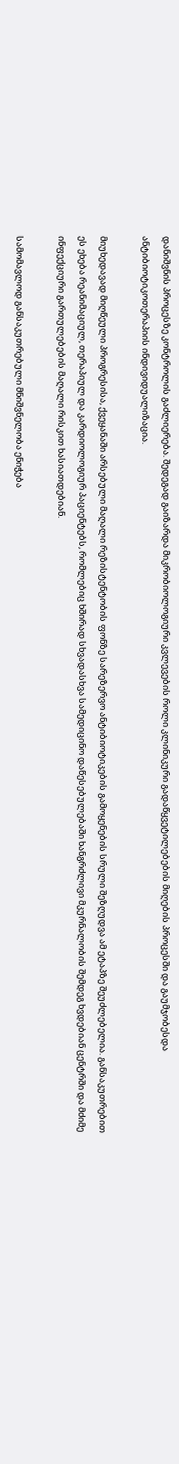დანიშვნის პროცესზე კონტროლის გაძლიერება. შედეგად გაიზარდა მიკრობიოლოგიური კვლევების როლი კლინიკური გადაწყვეტილებების მიღების პროცესში და გაუმჯობესდა ანტიბიოტიკოთერაპიის ინდივიდუალიზაცია.

მიუხედავად მიღწეული პროგრესისა, ქვეყანაში არსებული მაღალი რეზისტენტობის ფონზე სარეზერვო ანტიბიოტიკების გამოყენების სრული შეზღუდვა ამ ეტაპზე შეუძლებელია. განსაკუთრებით ეს ეხება რეანიმაციულ, თერაპიულ და კარდიოლოგიურ პაციენტებს, რომლებიც ხშირად სხვადასხვა სამედიცინო დაწესებულებაში ხანგრძლივი მკურნალობის შემდეგ ხვდებიან ცენტრში და მძიმე ინფექციური გართულებების მაღალი რისკით ხასიათდებიან.

სამომავლოდ განსაკუთრებული მნიშვნელობა ენიჭება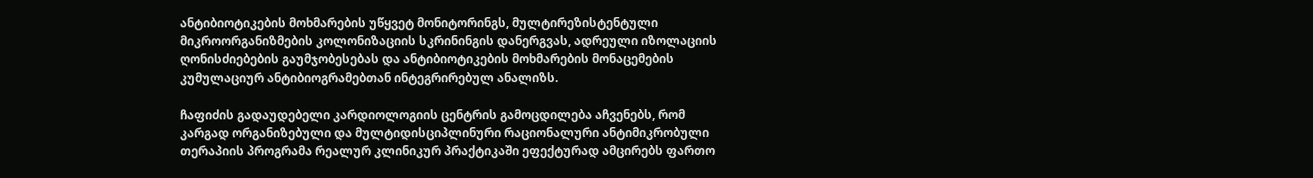ანტიბიოტიკების მოხმარების უწყვეტ მონიტორინგს, მულტირეზისტენტული მიკროორგანიზმების კოლონიზაციის სკრინინგის დანერგვას, ადრეული იზოლაციის ღონისძიებების გაუმჯობესებას და ანტიბიოტიკების მოხმარების მონაცემების კუმულაციურ ანტიბიოგრამებთან ინტეგრირებულ ანალიზს.

ჩაფიძის გადაუდებელი კარდიოლოგიის ცენტრის გამოცდილება აჩვენებს, რომ კარგად ორგანიზებული და მულტიდისციპლინური რაციონალური ანტიმიკრობული თერაპიის პროგრამა რეალურ კლინიკურ პრაქტიკაში ეფექტურად ამცირებს ფართო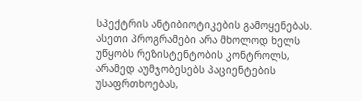სპექტრის ანტიბიოტიკების გამოყენებას. ასეთი პროგრამები არა მხოლოდ ხელს უწყობს რეზისტენტობის კონტროლს, არამედ აუმჯობესებს პაციენტების უსაფრთხოებას,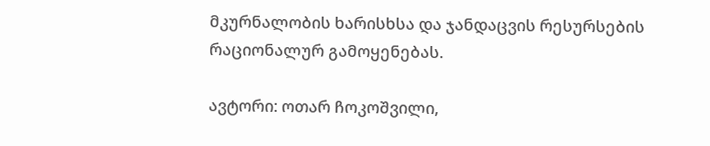მკურნალობის ხარისხსა და ჯანდაცვის რესურსების რაციონალურ გამოყენებას.

ავტორი: ოთარ ჩოკოშვილი,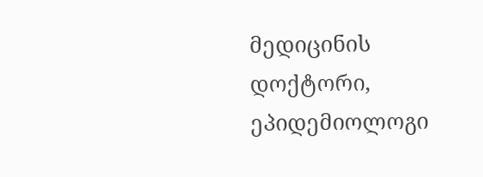მედიცინის დოქტორი, ეპიდემიოლოგი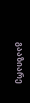გააზიარე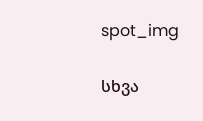spot_img

სხვა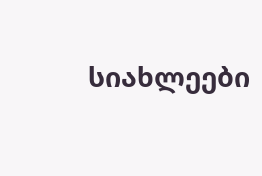სიახლეები